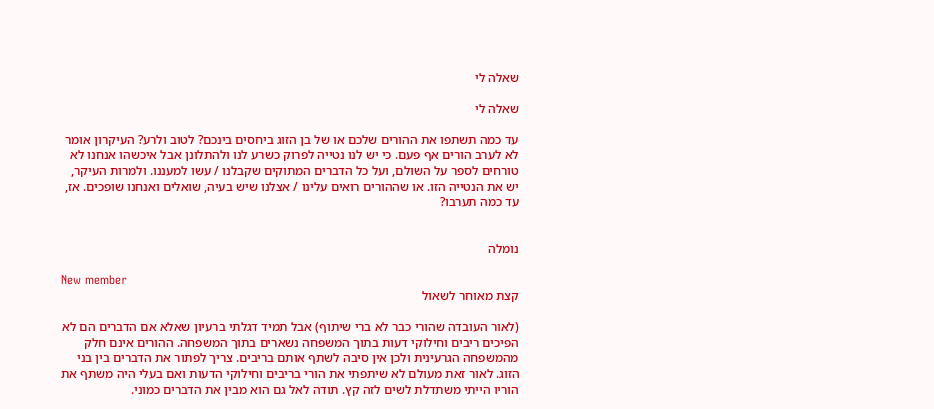שאלה לי

שאלה לי

עד כמה תשתפו את ההורים שלכם או של בן הזוג ביחסים בינכם? לטוב ולרע? העיקרון אומר לא לערב הורים אף פעם. כי יש לנו נטייה לפרוק כשרע לנו ולהתלונן אבל איכשהו אנחנו לא טורחים לספר על השולם, ועל כל הדברים המתוקים שקבלנו / עשו למעננו. ולמרות העיקר, יש את הנטייה הזו. או שההורים רואים עלינו / אצלנו שיש בעיה, שואלים ואנחנו שופכים. אז, עד כמה תערבו?


נומלה

New member
קצת מאוחר לשאול

(לאור העובדה שהורי כבר לא ברי שיתוף) אבל תמיד דגלתי ברעיון שאלא אם הדברים הם לא הפיכים ריבים וחילוקי דעות בתוך המשפחה נשארים בתוך המשפחה. ההורים אינם חלק מהמשפחה הגרעינית ולכן אין סיבה לשתף אותם בריבים. צריך לפתור את הדברים בין בני הזוג. לאור זאת מעולם לא שיתפתי את הורי בריבים וחילוקי הדעות ואם בעלי היה משתף את הוריו הייתי משתדלת לשים לזה קץ. תודה לאל גם הוא מבין את הדברים כמוני.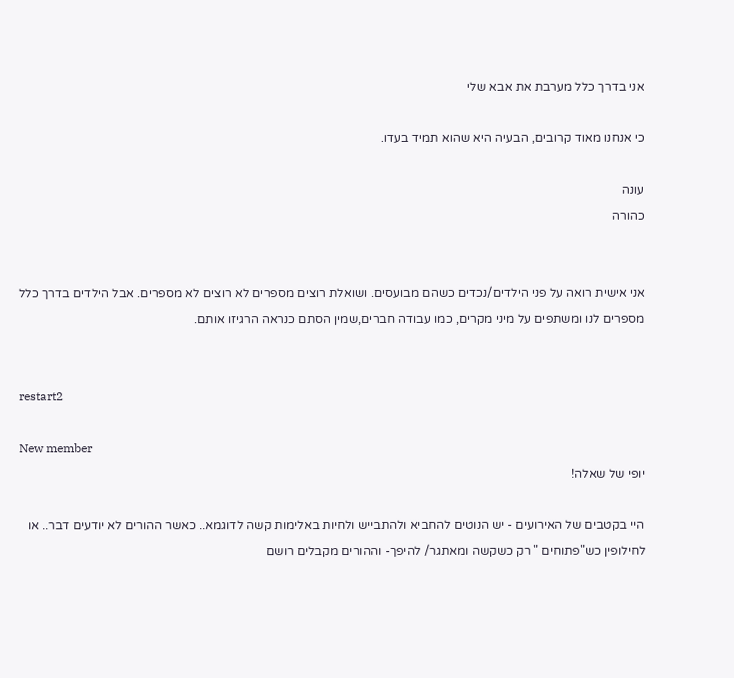אני בדרך כלל מערבת את אבא שלי

כי אנחנו מאוד קרובים, הבעיה היא שהוא תמיד בעדו.

עונה
כהורה


אני אישית רואה על פני הילדים/נכדים כשהם מבועסים. ושואלת רוצים מספרים לא רוצים לא מספרים. אבל הילדים בדרך כלל מספרים לנו ומשתפים על מיני מקרים, כמו עבודה חברים,שמין הסתם כנראה הרגיזו אותם.


restart2

New member
יופי של שאלה!

היי בקטבים של האירועים - יש הנוטים להחביא ולהתבייש ולחיות באלימות קשה לדוגמא.. כאשר ההורים לא יודעים דבר.. או לחילופין כש"פתוחים " רק כשקשה ומאתגר/ להיפך- וההורים מקבלים רושם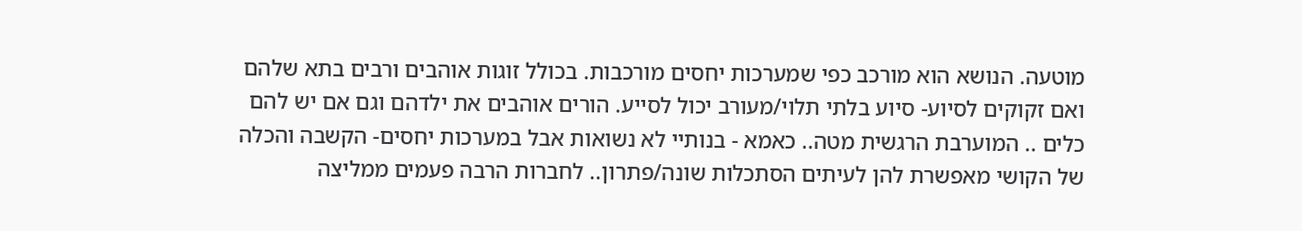מוטעה. הנושא הוא מורכב כפי שמערכות יחסים מורכבות. בכולל זוגות אוהבים ורבים בתא שלהם ואם זקוקים לסיוע- סיוע בלתי תלוי/מעורב יכול לסייע. הורים אוהבים את ילדהם וגם אם יש להם כלים .. המוערבת הרגשית מטה.. כאמא - בנותיי לא נשואות אבל במערכות יחסים- הקשבה והכלה של הקושי מאפשרת להן לעיתים הסתכלות שונה/פתרון.. לחברות הרבה פעמים ממליצה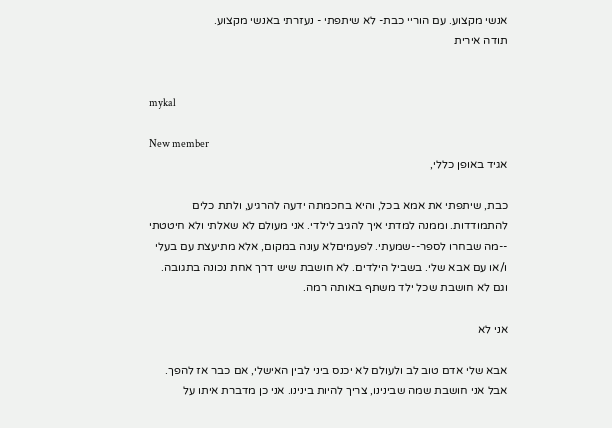אנשי מקצוע. עם הוריי כבת- לא שיתפתי - נעזרתי באנשי מקצוע.
תודה אירית


mykal

New member
אגיד באופן כללי,

כבת, שיתפתי את אמא בכל, והיא בחכמתה ידעה להרגיע, ולתת כלים להתמודדות. וממנה למדתי איך להגיב לילדי. אני מעולם לא שאלתי ולא חיטטתי --מה שבחרו לספר--שמעתי. לפעמיםלא עונה במקום, אלא מתיעצת עם בעלי ו/או עם אבא שלי. בשביל הילדים. לא חושבת שיש דרך אחת נכונה בתגובה. וגם לא חושבת שכל ילד משתף באותה רמה.

אני לא

אבא שלי אדם טוב לב ולעולם לא יכנס ביני לבין האישלי, אם כבר אז להפך. אבל אני חושבת שמה שבינינו, צריך להיות בינינו. אני כן מדברת איתו על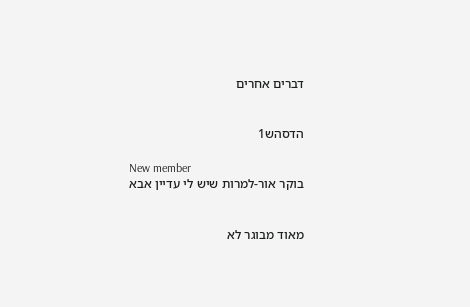דברים אחרים


הדסהש1

New member
בוקר אור-למרות שיש לי עדיין אבא


מאוד מבוגר לא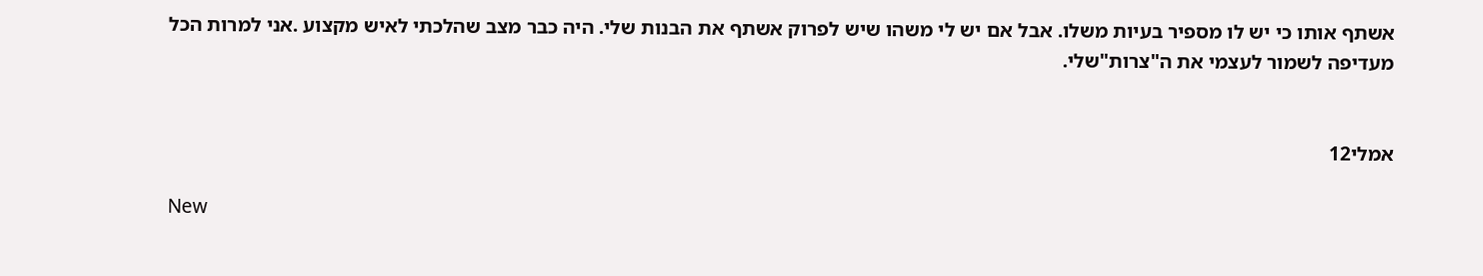אשתף אותו כי יש לו מספיר בעיות משלו. אבל אם יש לי משהו שיש לפרוק אשתף את הבנות שלי. היה כבר מצב שהלכתי לאיש מקצוע .אני למרות הכל מעדיפה לשמור לעצמי את ה"צרות"שלי.


אמלי12

New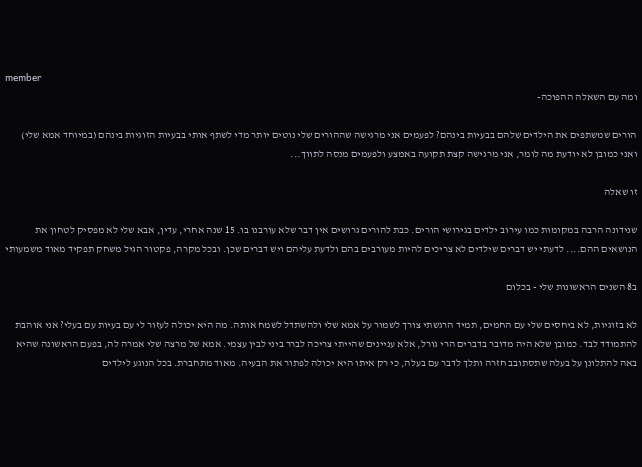member
ומה עם השאלה ההפוכה-

הורים שמשתפים את הילדים שלהם בבעיות בינהם? לפעמים אני מרגישה שההורים שלי נוטים יותר מדי לשתף אותי בבעיות הזוגיות בינהם (במיוחד אמא שלי) ואני כמובן לא יודעת מה לומר, אני מרגישה קצת תקועה באמצע ולפעמים מנסה לתווך...

זו שאלה

שנידונה הרבה במקומות כמו עירוב ילדים בגירושי הורים. כבת להורים גרושים אין דבר שלא עורבנו בו. 15 שנה אחרי, עדין, אבא שלי לא מפסיק לטחון את הנושאים ההם.... לדעתי יש דברים שילדים לא צריכים להיות מעורבים בהם ולדעת עליהם ויש דברים שכן. ובכל מקרה, פקטור הגיל משחק תפקיד מאוד משמעותי

ב8 השנים הראשונות שלי - בכלום

לא בזוגיות, לא ביחסים שלי עם החמים, תמיד הרגשתי צורך לשמור על אמא שלי ולהשתדל לשמח אותה. מה היא יכולה לעזור לי עם בעיות עם בעלי? אני אוהבת להתמודד לבד. כמובן שלא היה מדובר בדברים הרי גורל, אלא עניינים שהייתי צריכה לברר ביני לבין עצמי. אמא של מרצה שלי אמרה לה, בפעם הראשונה שהיא באה להתלונן על בעלה שתסתובב חזרה ותלך לדבר עם בעלה, כי רק איתו היא יכולה לפתור את הבעיה. מאוד מתחברת. בכל הנוגע לילדים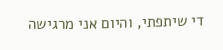די שיתפתי, והיום אני מרגישה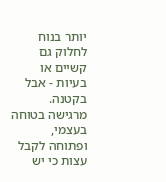יותר בנוח לחלוק גם קשיים או בעיות - אבל בקטנה. מרגישה בטוחה בעצמי, ופתוחה לקבל עצות כי יש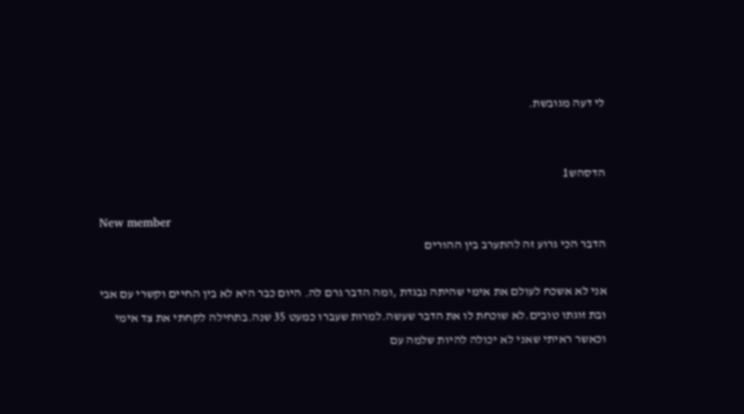לי דעה מגובשת.


הדסהש1

New member
הדבר הכי גרוע זה להתערב בין ההורים

אני לא אשכח לעולם את אימי שהיתה נבגדת ,ומה הדבר גרם לה. היום כבר היא לא בין החיים וקשרי עם אבי ובת זוגתו טובים.לא שוכחת לו את הדבר שעשה.למרות שעברו כמעט 35 שנה.בתחילה לקחתי את צד אימי וכאשר ראיתי שאני לא יכולה להיות שלמה עם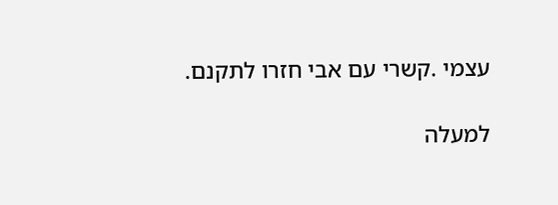עצמי .קשרי עם אבי חזרו לתקנם.

למעלה